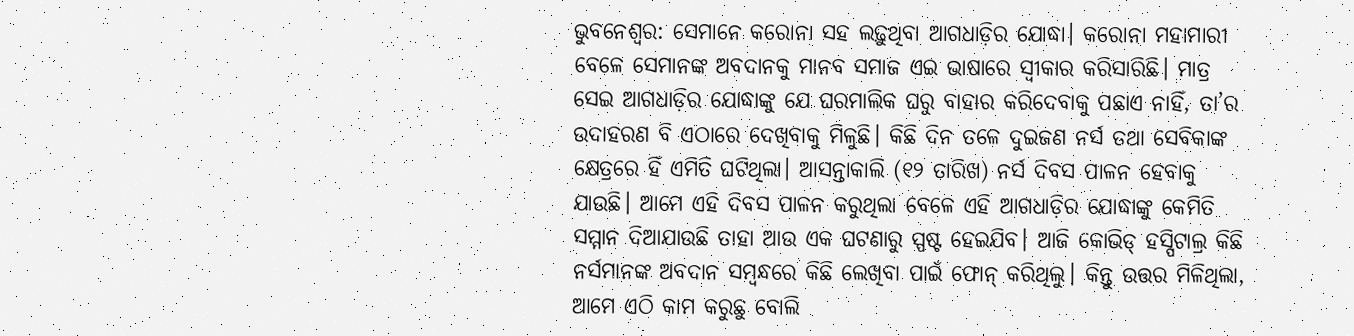ଭୁବନେଶ୍ବର: ସେମାନେ କରୋନା ସହ ଲଢ଼ୁଥିବା ଆଗଧାଡ଼ିର ଯୋଦ୍ଧା। କରୋନା ମହାମାରୀ ବେଳେ ସେମାନଙ୍କ ଅବଦାନକୁ ମାନବ ସମାଜ ଏଇ ଭାଷାରେ ସ୍ବୀକାର କରିସାରିଛି। ମାତ୍ର ସେଇ ଆଗଧାଡ଼ିର ଯୋଦ୍ଧାଙ୍କୁ ଯେ ଘରମାଲିକ ଘରୁ ବାହାର କରିଦେବାକୁ ପଛାଏ ନାହିଁ, ତା’ର ଉଦାହରଣ ବି ଏଠାରେ ଦେଖିବାକୁ ମିଳୁଛି। କିଛି ଦିନ ତଳେ ଦୁଇଜଣ ନର୍ସ ତଥା ସେବିକାଙ୍କ କ୍ଷେତ୍ରରେ ହିଁ ଏମିତି ଘଟିଥିଲା। ଆସନ୍ତାକାଲି (୧୨ ତାରିଖ) ନର୍ସ ଦିବସ ପାଳନ ହେବାକୁ ଯାଉଛି। ଆମେ ଏହି ଦିବସ ପାଳନ କରୁଥିଲା ବେଳେ ଏହି ଆଗଧାଡ଼ିର ଯୋଦ୍ଧାଙ୍କୁ କେମିତି ସମ୍ମାନ ଦିଆଯାଉଛି ତାହା ଆଉ ଏକ ଘଟଣାରୁ ସ୍ପଷ୍ଟ ହେଇଯିବ। ଆଜି କୋଭିଡ୍ ହସ୍ପିଟାଲ୍ର କିଛି ନର୍ସମାନଙ୍କ ଅବଦାନ ସମ୍ବନ୍ଧରେ କିଛି ଲେଖିବା ପାଇଁ ଫୋନ୍ କରିଥିଲୁ। କିନ୍ତୁ ଉତ୍ତର ମିଳିଥିଲା, ଆମେ ଏଠି କାମ କରୁଛୁ ବୋଲି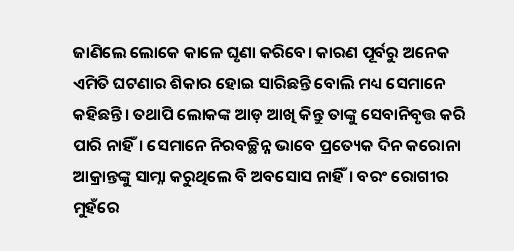ଜାଣିଲେ ଲୋକେ କାଳେ ଘୃଣା କରିବେ। କାରଣ ପୂର୍ବରୁ ଅନେକ ଏମିତି ଘଟଣାର ଶିକାର ହୋଇ ସାରିଛନ୍ତି ବୋଲି ମଧ୍ୟ ସେମାନେ କହିଛନ୍ତି। ତଥାପି ଲୋକଙ୍କ ଆଡ଼ ଆଖି କିନ୍ତୁ ତାଙ୍କୁ ସେବାନିବୃତ୍ତ କରି ପାରି ନାହିଁ। ସେମାନେ ନିରବଚ୍ଛିନ୍ନ ଭାବେ ପ୍ରତ୍ୟେକ ଦିନ କରୋନା ଆକ୍ରାନ୍ତଙ୍କୁ ସାମ୍ନା କରୁଥିଲେ ବି ଅବସୋସ ନାହିଁ। ବରଂ ରୋଗୀର ମୁହଁରେ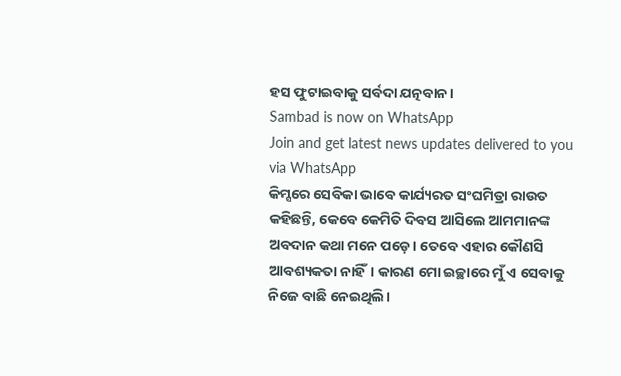ହସ ଫୁଟାଇବାକୁ ସର୍ବଦା ଯତ୍ନବାନ।
Sambad is now on WhatsApp
Join and get latest news updates delivered to you via WhatsApp
କିମ୍ସରେ ସେବିକା ଭାବେ କାର୍ଯ୍ୟରତ ସଂଘମିତ୍ରା ରାଉତ କହିଛନ୍ତି, କେବେ କେମିତି ଦିବସ ଆସିଲେ ଆମମାନଙ୍କ ଅବଦାନ କଥା ମନେ ପଡ଼େ। ତେବେ ଏହାର କୌଣସି ଆବଶ୍ୟକତା ନାହିଁ। କାରଣ ମୋ ଇଚ୍ଛାରେ ମୁଁ ଏ ସେବାକୁ ନିଜେ ବାଛି ନେଇଥିଲି।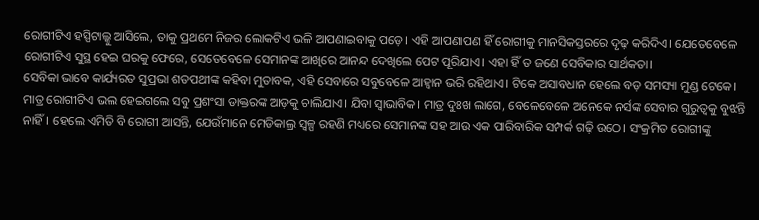ରୋଗୀଟିଏ ହସ୍ପିଟାଲ୍କୁ ଆସିଲେ, ତାକୁ ପ୍ରଥମେ ନିଜର ଲୋକଟିଏ ଭଳି ଆପଣାଇବାକୁ ପଡ଼େ। ଏହି ଆପଣାପଣ ହିଁ ରୋଗୀକୁ ମାନସିକସ୍ତରରେ ଦୃଢ଼ କରିଦିଏ। ଯେତେବେଳେ ରୋଗୀଟିଏ ସୁସ୍ଥ ହେଇ ଘରକୁ ଫେରେ, ସେତେବେଳେ ସେମାନଙ୍କ ଆଖିରେ ଆନନ୍ଦ ଦେଖିଲେ ପେଟ ପୂରିଯାଏ। ଏହା ହିଁ ତ ଜଣେ ସେବିକାର ସାର୍ଥକତା।
ସେବିକା ଭାବେ କାର୍ଯ୍ୟରତ ସୁପ୍ରଭା ଶତପଥୀଙ୍କ କହିବା ମୁତାବକ, ଏହି ସେବାରେ ସବୁବେଳେ ଆହ୍ବାନ ଭରି ରହିଥାଏ। ଟିକେ ଅସାବଧାନ ହେଲେ ବଡ଼ ସମସ୍ୟା ମୁଣ୍ଡ ଟେକେ। ମାତ୍ର ରୋଗୀଟିଏ ଭଲ ହେଇଗଲେ ସବୁ ପ୍ରଶଂସା ଡାକ୍ତରଙ୍କ ଆଡ଼କୁ ଚାଲିଯାଏ। ଯିବା ସ୍ବାଭାବିକ। ମାତ୍ର ଦୁଃଖ ଲାଗେ, ବେଳେବେଳେ ଅନେକେ ନର୍ସଙ୍କ ସେବାର ଗୁରୁତ୍ବକୁ ବୁଝନ୍ତି ନାହିଁ। ହେଲେ ଏମିତି ବି ରୋଗୀ ଆସନ୍ତି, ଯେଉଁମାନେ ମେଡିକାଲ୍ର ସ୍ବଳ୍ପ ରହଣି ମଧ୍ୟରେ ସେମାନଙ୍କ ସହ ଆଉ ଏକ ପାରିବାରିକ ସମ୍ପର୍କ ଗଢ଼ି ଉଠେ। ସଂକ୍ରମିତ ରୋଗୀଙ୍କୁ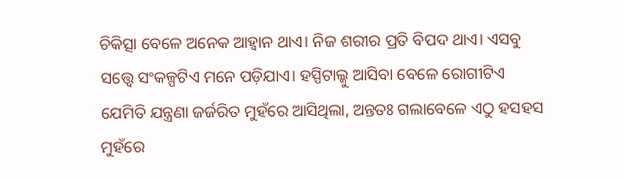ଚିକିତ୍ସା ବେଳେ ଅନେକ ଆହ୍ବାନ ଥାଏ। ନିଜ ଶରୀର ପ୍ରତି ବିପଦ ଥାଏ। ଏସବୁ ସତ୍ତ୍ବେ ସଂକଳ୍ପଟିଏ ମନେ ପଡ଼ିଯାଏ। ହସ୍ପିଟାଲ୍କୁ ଆସିବା ବେଳେ ରୋଗୀଟିଏ ଯେମିତି ଯନ୍ତ୍ରଣା ଜର୍ଜରିତ ମୁହଁରେ ଆସିଥିଲା, ଅନ୍ତତଃ ଗଲାବେଳେ ଏଠୁ ହସହସ ମୁହଁରେ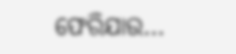ଫେରିଯାଉ…